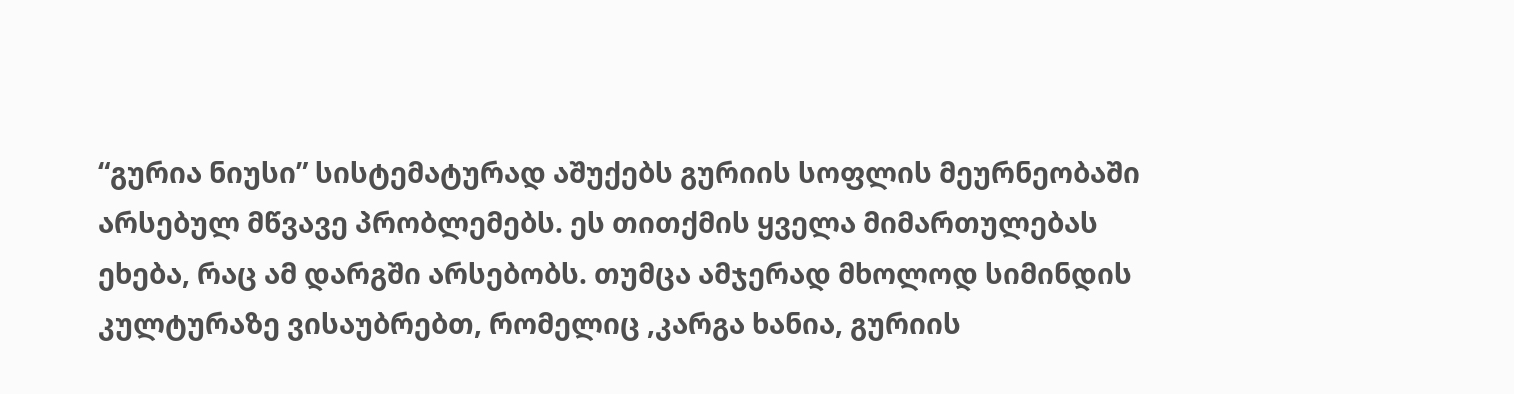“გურია ნიუსი” სისტემატურად აშუქებს გურიის სოფლის მეურნეობაში არსებულ მწვავე პრობლემებს. ეს თითქმის ყველა მიმართულებას ეხება, რაც ამ დარგში არსებობს. თუმცა ამჯერად მხოლოდ სიმინდის კულტურაზე ვისაუბრებთ, რომელიც ,კარგა ხანია, გურიის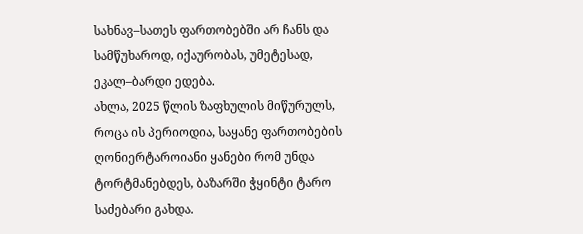სახნავ–სათეს ფართობებში არ ჩანს და სამწუხაროდ, იქაურობას, უმეტესად, ეკალ–ბარდი ედება.
ახლა, 2025 წლის ზაფხულის მიწურულს, როცა ის პერიოდია, საყანე ფართობების ღონიერტაროიანი ყანები რომ უნდა ტორტმანებდეს, ბაზარში ჭყინტი ტარო საძებარი გახდა.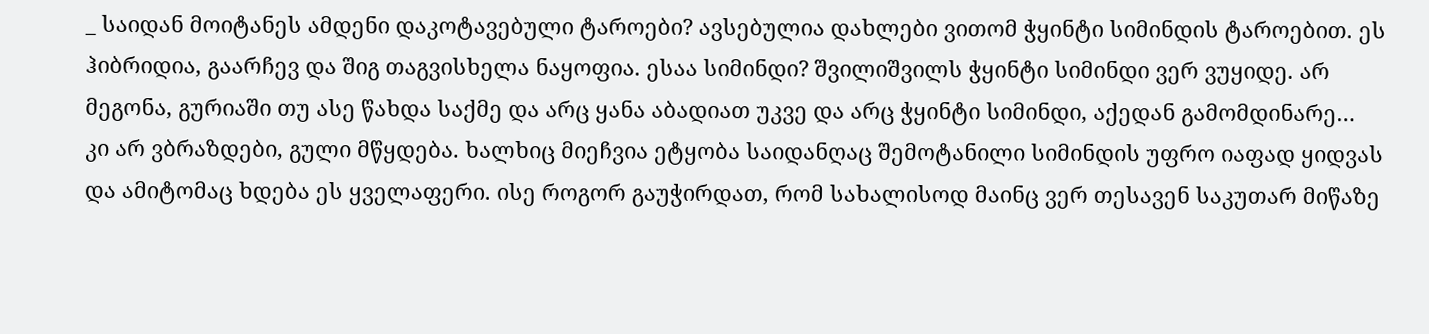_ საიდან მოიტანეს ამდენი დაკოტავებული ტაროები? ავსებულია დახლები ვითომ ჭყინტი სიმინდის ტაროებით. ეს ჰიბრიდია, გაარჩევ და შიგ თაგვისხელა ნაყოფია. ესაა სიმინდი? შვილიშვილს ჭყინტი სიმინდი ვერ ვუყიდე. არ მეგონა, გურიაში თუ ასე წახდა საქმე და არც ყანა აბადიათ უკვე და არც ჭყინტი სიმინდი, აქედან გამომდინარე…
კი არ ვბრაზდები, გული მწყდება. ხალხიც მიეჩვია ეტყობა საიდანღაც შემოტანილი სიმინდის უფრო იაფად ყიდვას და ამიტომაც ხდება ეს ყველაფერი. ისე როგორ გაუჭირდათ, რომ სახალისოდ მაინც ვერ თესავენ საკუთარ მიწაზე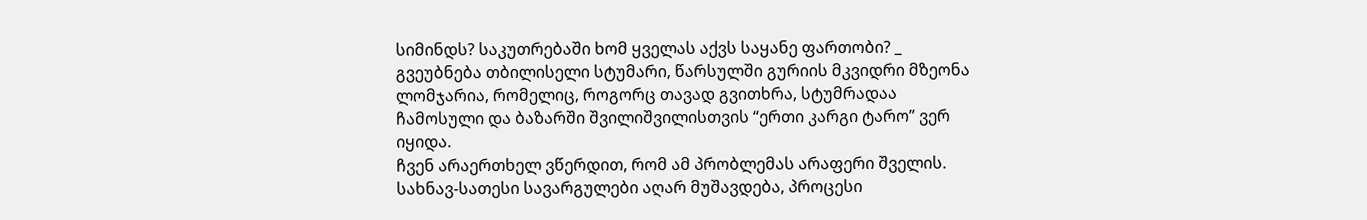სიმინდს? საკუთრებაში ხომ ყველას აქვს საყანე ფართობი? _ გვეუბნება თბილისელი სტუმარი, წარსულში გურიის მკვიდრი მზეონა ლომჯარია, რომელიც, როგორც თავად გვითხრა, სტუმრადაა ჩამოსული და ბაზარში შვილიშვილისთვის “ერთი კარგი ტარო” ვერ იყიდა.
ჩვენ არაერთხელ ვწერდით, რომ ამ პრობლემას არაფერი შველის. სახნავ-სათესი სავარგულები აღარ მუშავდება, პროცესი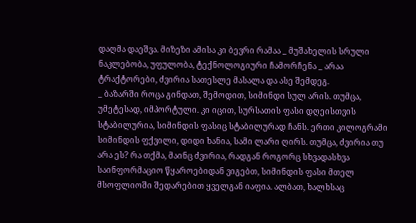დაღმა დაეშვა. მიზეზი ამისა კი ბევრი რამაა _ მუშახელის სრული ნაკლებობა, უფულობა, ტექნოლოგიური ჩამორჩენა _ არაა ტრაქტორები, ძვირია სათესლე მასალა და ასე შემდეგ.
_ ბაზარში როცა გინდათ, შემოდით, სიმინდი სულ არის. თუმცა, უმეტესად, იმპორტული. კი იცით, სურსათის ფასი დღეისთვის სტაბილურია, სიმინდის ფასიც სტაბილურად ჩანს. ერთი კილოგრამი სიმინდის ფქვილი, დიდი ხანია, სამი ლარი ღირს. თუმცა, ძვირია თუ არა ეს? რა თქმა, მაინც ძვირია, რადგან როგორც სხვადასხვა საინფორმაციო წყაროებიდან ვიგებთ, სიმინდის ფასი მთელ მსოფლიოში შედარებით ყველგან იაფია. ალბათ, ხალხსაც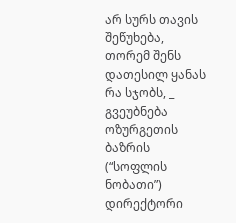არ სურს თავის შეწუხება, თორემ შენს დათესილ ყანას რა სჯობს, _ გვეუბნება ოზურგეთის ბაზრის (“სოფლის ნობათი”) დირექტორი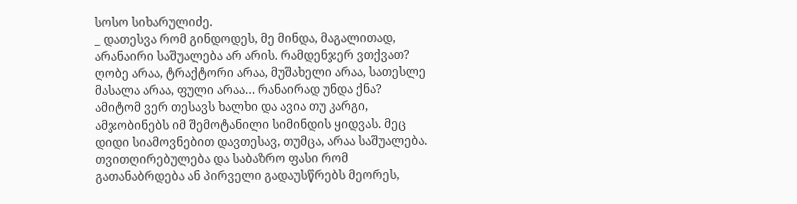სოსო სიხარულიძე.
_ დათესვა რომ გინდოდეს, მე მინდა, მაგალითად, არანაირი საშუალება არ არის. რამდენჯერ ვთქვათ? ღობე არაა, ტრაქტორი არაა, მუშახელი არაა, სათესლე მასალა არაა, ფული არაა… რანაირად უნდა ქნა? ამიტომ ვერ თესავს ხალხი და ავია თუ კარგი, ამჯობინებს იმ შემოტანილი სიმინდის ყიდვას. მეც დიდი სიამოვნებით დავთესავ, თუმცა, არაა საშუალება. თვითღირებულება და საბაზრო ფასი რომ გათანაბრდება ან პირველი გადაუსწრებს მეორეს,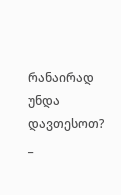რანაირად უნდა დავთესოთ? _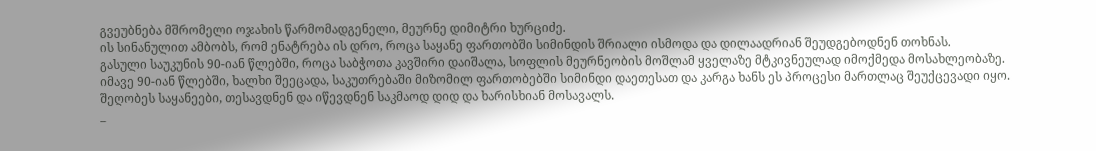გვეუბნება მშრომელი ოჯახის წარმომადგენელი, მეურნე დიმიტრი ხურციძე.
ის სინანულით ამბობს, რომ ენატრება ის დრო, როცა საყანე ფართობში სიმინდის შრიალი ისმოდა და დილაადრიან შეუდგებოდნენ თოხნას.
გასული საუკუნის 90-იან წლებში, როცა საბჭოთა კავშირი დაიშალა, სოფლის მეურნეობის მოშლამ ყველაზე მტკივნეულად იმოქმედა მოსახლეობაზე. იმავე 90-იან წლებში, ხალხი შეეცადა, საკუთრებაში მიზომილ ფართობებში სიმინდი დაეთესათ და კარგა ხანს ეს პროცესი მართლაც შეუქცევადი იყო. შეღობეს საყანეები, თესავდნენ და იწევდნენ საკმაოდ დიდ და ხარისხიან მოსავალს.
_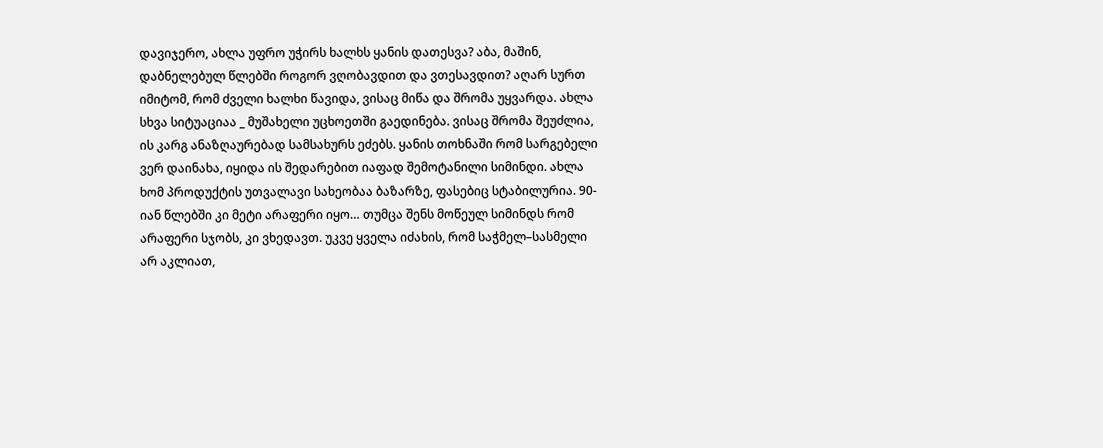დავიჯერო, ახლა უფრო უჭირს ხალხს ყანის დათესვა? აბა, მაშინ, დაბნელებულ წლებში როგორ ვღობავდით და ვთესავდით? აღარ სურთ იმიტომ, რომ ძველი ხალხი წავიდა, ვისაც მიწა და შრომა უყვარდა. ახლა სხვა სიტუაციაა _ მუშახელი უცხოეთში გაედინება. ვისაც შრომა შეუძლია, ის კარგ ანაზღაურებად სამსახურს ეძებს. ყანის თოხნაში რომ სარგებელი ვერ დაინახა, იყიდა ის შედარებით იაფად შემოტანილი სიმინდი. ახლა ხომ პროდუქტის უთვალავი სახეობაა ბაზარზე, ფასებიც სტაბილურია. 90-იან წლებში კი მეტი არაფერი იყო… თუმცა შენს მოწეულ სიმინდს რომ არაფერი სჯობს, კი ვხედავთ. უკვე ყველა იძახის, რომ საჭმელ–სასმელი არ აკლიათ,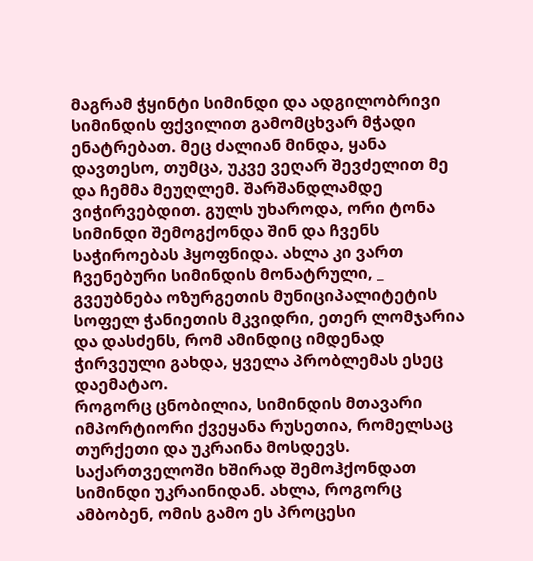მაგრამ ჭყინტი სიმინდი და ადგილობრივი სიმინდის ფქვილით გამომცხვარ მჭადი ენატრებათ. მეც ძალიან მინდა, ყანა დავთესო, თუმცა, უკვე ვეღარ შევძელით მე და ჩემმა მეუღლემ. შარშანდლამდე ვიჭირვებდით. გულს უხაროდა, ორი ტონა სიმინდი შემოგქონდა შინ და ჩვენს საჭიროებას ჰყოფნიდა. ახლა კი ვართ ჩვენებური სიმინდის მონატრული, _ გვეუბნება ოზურგეთის მუნიციპალიტეტის სოფელ ჭანიეთის მკვიდრი, ეთერ ლომჯარია და დასძენს, რომ ამინდიც იმდენად ჭირვეული გახდა, ყველა პრობლემას ესეც დაემატაო.
როგორც ცნობილია, სიმინდის მთავარი იმპორტიორი ქვეყანა რუსეთია, რომელსაც თურქეთი და უკრაინა მოსდევს. საქართველოში ხშირად შემოჰქონდათ სიმინდი უკრაინიდან. ახლა, როგორც ამბობენ, ომის გამო ეს პროცესი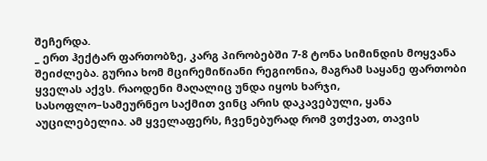შეჩერდა.
_ ერთ ჰექტარ ფართობზე, კარგ პირობებში 7-8 ტონა სიმინდის მოყვანა შეიძლება. გურია ხომ მცირემიწიანი რეგიონია, მაგრამ საყანე ფართობი ყველას აქვს. რაოდენი მაღალიც უნდა იყოს ხარჯი, სასოფლო–სამეურნეო საქმით ვინც არის დაკავებული, ყანა აუცილებელია. ამ ყველაფერს, ჩვენებურად რომ ვთქვათ, თავის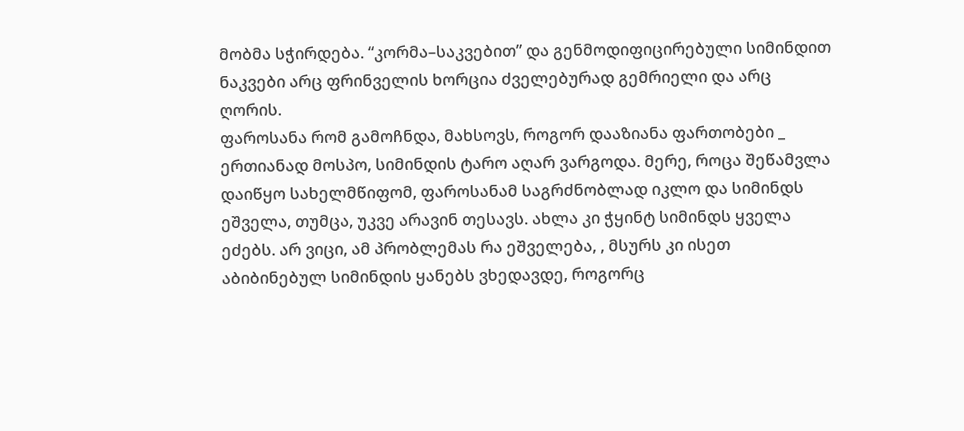მობმა სჭირდება. “კორმა–საკვებით” და გენმოდიფიცირებული სიმინდით ნაკვები არც ფრინველის ხორცია ძველებურად გემრიელი და არც ღორის.
ფაროსანა რომ გამოჩნდა, მახსოვს, როგორ დააზიანა ფართობები _ ერთიანად მოსპო, სიმინდის ტარო აღარ ვარგოდა. მერე, როცა შეწამვლა დაიწყო სახელმწიფომ, ფაროსანამ საგრძნობლად იკლო და სიმინდს ეშველა, თუმცა, უკვე არავინ თესავს. ახლა კი ჭყინტ სიმინდს ყველა ეძებს. არ ვიცი, ამ პრობლემას რა ეშველება, , მსურს კი ისეთ აბიბინებულ სიმინდის ყანებს ვხედავდე, როგორც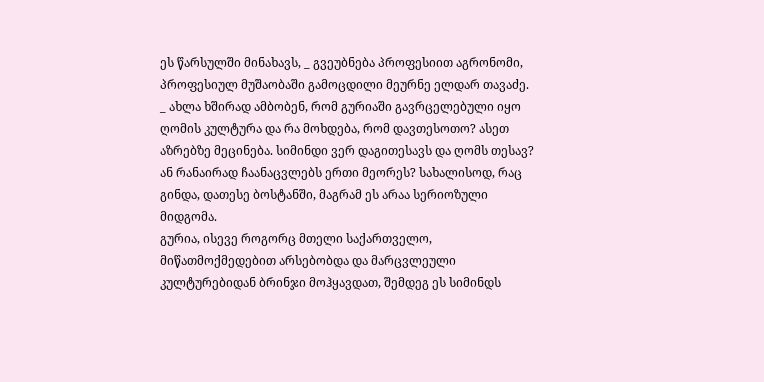ეს წარსულში მინახავს, _ გვეუბნება პროფესიით აგრონომი, პროფესიულ მუშაობაში გამოცდილი მეურნე ელდარ თავაძე.
_ ახლა ხშირად ამბობენ, რომ გურიაში გავრცელებული იყო ღომის კულტურა და რა მოხდება, რომ დავთესოთო? ასეთ აზრებზე მეცინება. სიმინდი ვერ დაგითესავს და ღომს თესავ? ან რანაირად ჩაანაცვლებს ერთი მეორეს? სახალისოდ, რაც გინდა, დათესე ბოსტანში, მაგრამ ეს არაა სერიოზული მიდგომა.
გურია, ისევე როგორც მთელი საქართველო, მიწათმოქმედებით არსებობდა და მარცვლეული კულტურებიდან ბრინჯი მოჰყავდათ, შემდეგ ეს სიმინდს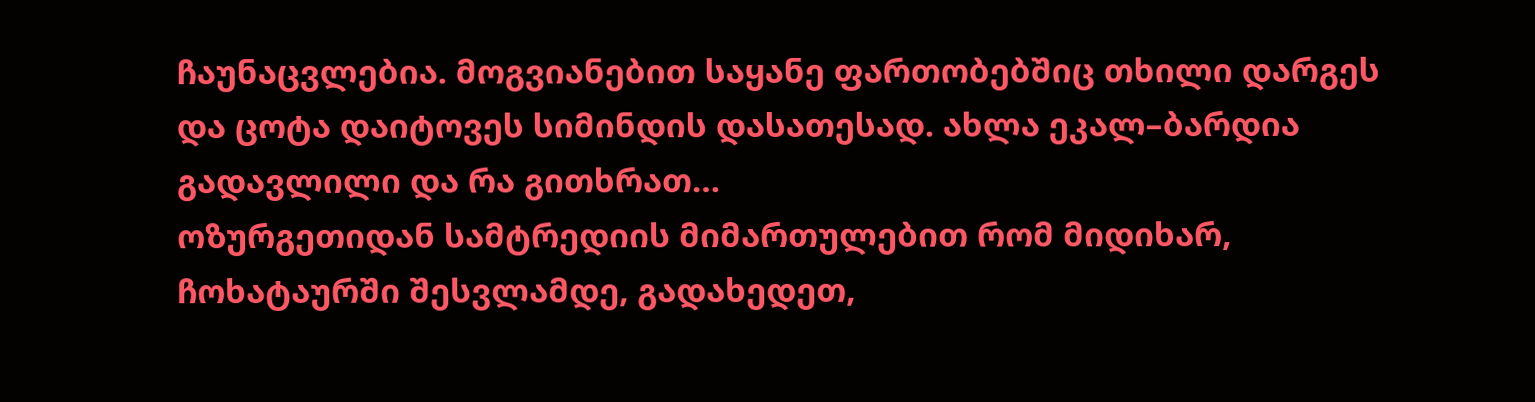ჩაუნაცვლებია. მოგვიანებით საყანე ფართობებშიც თხილი დარგეს და ცოტა დაიტოვეს სიმინდის დასათესად. ახლა ეკალ–ბარდია გადავლილი და რა გითხრათ…
ოზურგეთიდან სამტრედიის მიმართულებით რომ მიდიხარ, ჩოხატაურში შესვლამდე, გადახედეთ,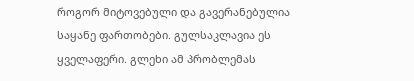როგორ მიტოვებული და გავერანებულია საყანე ფართობები. გულსაკლავია ეს ყველაფერი. გლეხი ამ პრობლემას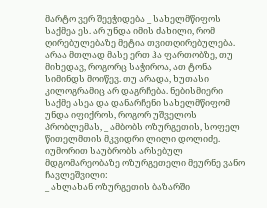მარტო ვერ შეეჭიდება _ სახელმწიფოს საქმეა ეს. არ უნდა იმის ძახილი, რომ ღირებულებაზე მეტია თვითღირებულება. არაა მთლად მასე ერთ ჰა ფართობზე, თუ მიხედავ, როგორც საჭიროა, ათ ტონა სიმინდს მოიწევ. თუ არადა, ხუთასი კილოგრამიც არ დაგრჩება. ნებისმიერი საქმე ასეა და დანარჩენი სახელმწიფომ უნდა იფიქროს, როგორ უშველოს პრობლემას, _ ამბობს ოზურგეთის, სოფელ წითელმთის მკვიდრი ლილი დოლიძე.
იუმორით საუბრობს არსებულ მდგომარეობაზე ოზურგეთელი მეურნე ვანო ჩავლეშვილი:
_ ახლახან ოზურგეთის ბაზარში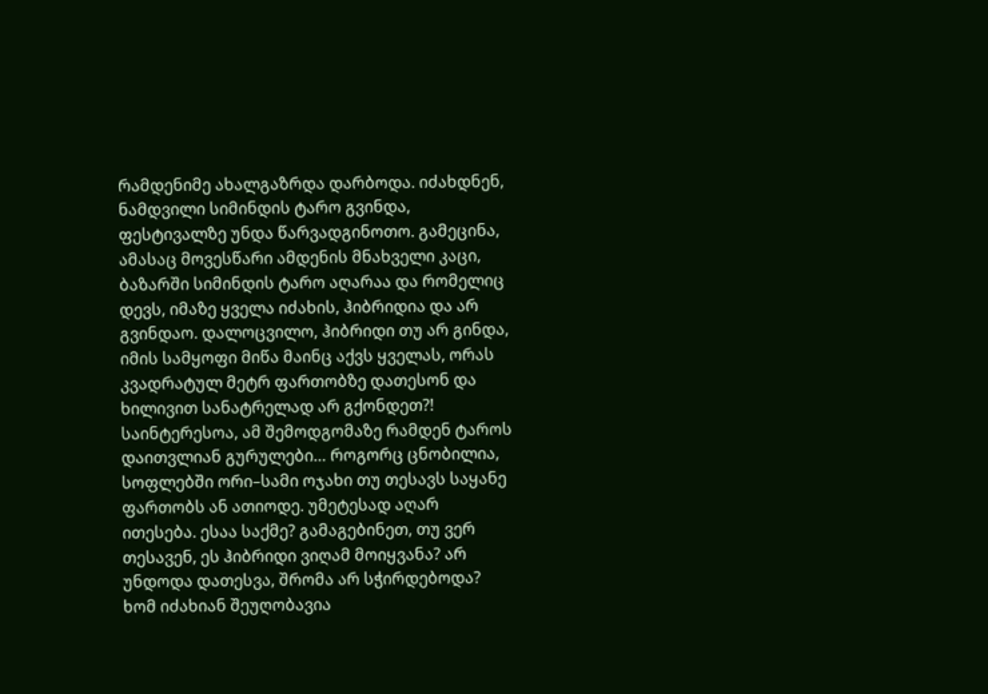რამდენიმე ახალგაზრდა დარბოდა. იძახდნენ, ნამდვილი სიმინდის ტარო გვინდა, ფესტივალზე უნდა წარვადგინოთო. გამეცინა, ამასაც მოვესწარი ამდენის მნახველი კაცი, ბაზარში სიმინდის ტარო აღარაა და რომელიც დევს, იმაზე ყველა იძახის, ჰიბრიდია და არ გვინდაო. დალოცვილო, ჰიბრიდი თუ არ გინდა, იმის სამყოფი მიწა მაინც აქვს ყველას, ორას კვადრატულ მეტრ ფართობზე დათესონ და ხილივით სანატრელად არ გქონდეთ?! საინტერესოა, ამ შემოდგომაზე რამდენ ტაროს დაითვლიან გურულები… როგორც ცნობილია, სოფლებში ორი–სამი ოჯახი თუ თესავს საყანე ფართობს ან ათიოდე. უმეტესად აღარ ითესება. ესაა საქმე? გამაგებინეთ, თუ ვერ თესავენ, ეს ჰიბრიდი ვიღამ მოიყვანა? არ უნდოდა დათესვა, შრომა არ სჭირდებოდა? ხომ იძახიან შეუღობავია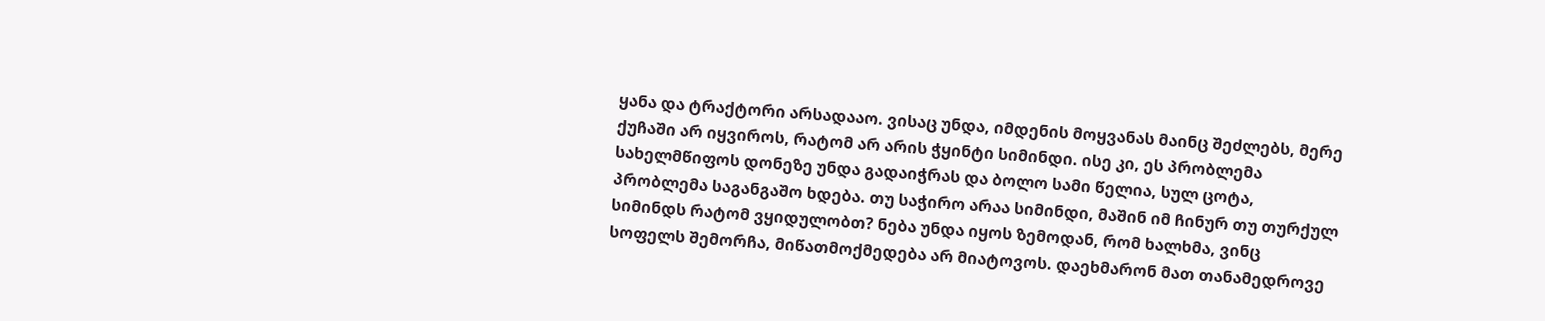ყანა და ტრაქტორი არსადააო. ვისაც უნდა, იმდენის მოყვანას მაინც შეძლებს, მერე ქუჩაში არ იყვიროს, რატომ არ არის ჭყინტი სიმინდი. ისე კი, ეს პრობლემა სახელმწიფოს დონეზე უნდა გადაიჭრას და ბოლო სამი წელია, სულ ცოტა, პრობლემა საგანგაშო ხდება. თუ საჭირო არაა სიმინდი, მაშინ იმ ჩინურ თუ თურქულ სიმინდს რატომ ვყიდულობთ? ნება უნდა იყოს ზემოდან, რომ ხალხმა, ვინც სოფელს შემორჩა, მიწათმოქმედება არ მიატოვოს. დაეხმარონ მათ თანამედროვე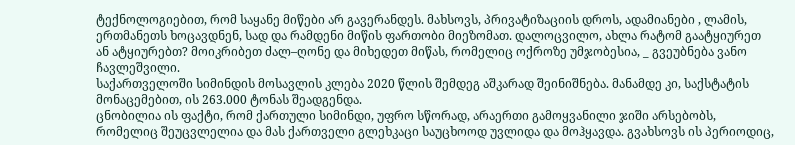ტექნოლოგიებით, რომ საყანე მიწები არ გავერანდეს. მახსოვს, პრივატიზაციის დროს, ადამიანები , ლამის, ერთმანეთს ხოცავდნენ, სად და რამდენი მიწის ფართობი მიეზომათ. დალოცვილო, ახლა რატომ გაატყიურეთ ან ატყიურებთ? მოიკრიბეთ ძალ–ღონე და მიხედეთ მიწას, რომელიც ოქროზე უმჯობესია, _ გვეუბნება ვანო ჩავლეშვილი.
საქართველოში სიმინდის მოსავლის კლება 2020 წლის შემდეგ აშკარად შეინიშნება. მანამდე კი, საქსტატის მონაცემებით, ის 263.000 ტონას შეადგენდა.
ცნობილია ის ფაქტი, რომ ქართული სიმინდი, უფრო სწორად, არაერთი გამოყვანილი ჯიში არსებობს, რომელიც შეუცვლელია და მას ქართველი გლეხკაცი საუცხოოდ უვლიდა და მოჰყავდა. გვახსოვს ის პერიოდიც,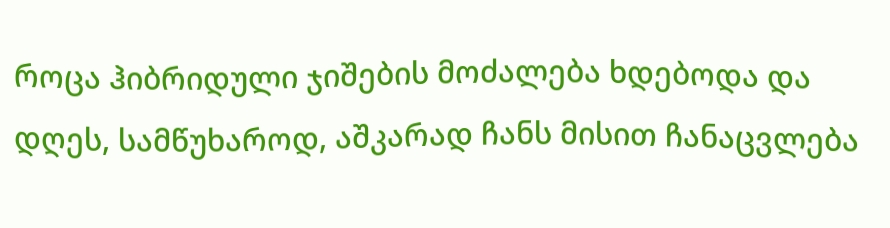როცა ჰიბრიდული ჯიშების მოძალება ხდებოდა და დღეს, სამწუხაროდ, აშკარად ჩანს მისით ჩანაცვლება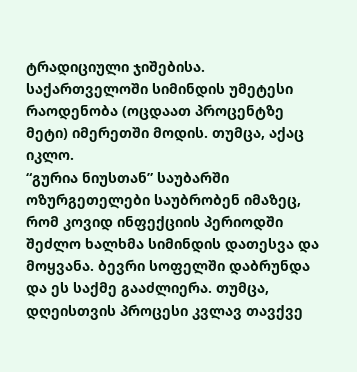ტრადიციული ჯიშებისა. საქართველოში სიმინდის უმეტესი რაოდენობა (ოცდაათ პროცენტზე მეტი) იმერეთში მოდის. თუმცა, აქაც იკლო.
“გურია ნიუსთან” საუბარში ოზურგეთელები საუბრობენ იმაზეც, რომ კოვიდ ინფექციის პერიოდში შეძლო ხალხმა სიმინდის დათესვა და მოყვანა. ბევრი სოფელში დაბრუნდა და ეს საქმე გააძლიერა. თუმცა, დღეისთვის პროცესი კვლავ თავქვე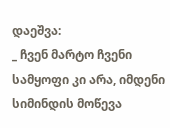დაეშვა:
_ ჩვენ მარტო ჩვენი სამყოფი კი არა, იმდენი სიმინდის მოწევა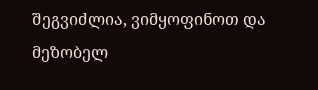შეგვიძლია, ვიმყოფინოთ და მეზობელ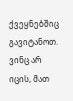ქვეყნებშიც გავიტანოთ. ვინც არ იცის, მათ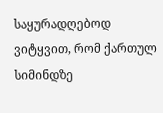საყურადღებოდ ვიტყვით, რომ ქართულ სიმინდზე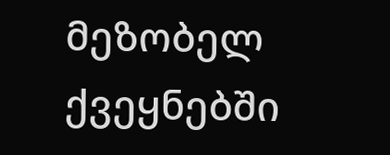მეზობელ ქვეყნებში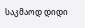საკმაოდ დიდი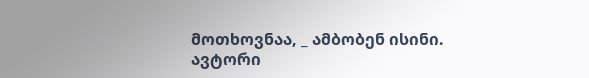მოთხოვნაა, _ ამბობენ ისინი.
ავტორი